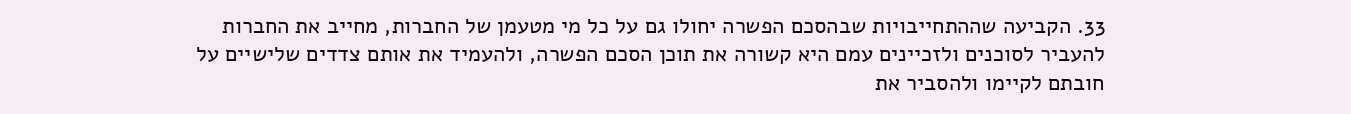33. הקביעה שההתחייבויות שבהסכם הפשרה יחולו גם על כל מי מטעמן של החברות, מחייב את החברות להעביר לסוכנים ולזכיינים עמם היא קשורה את תוכן הסכם הפשרה, ולהעמיד את אותם צדדים שלישיים על חובתם לקיימו ולהסביר את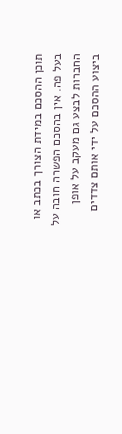תוכן ההסכם במידת הצורך בכתב או בעל פה. אין בהסכם הפשרה חובה על החברות לבצע גם מעקב על אופן ביצוע ההסכם על ידי אותם צדדים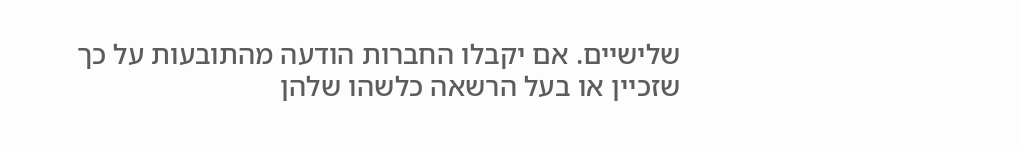שלישיים. אם יקבלו החברות הודעה מהתובעות על כך שזכיין או בעל הרשאה כלשהו שלהן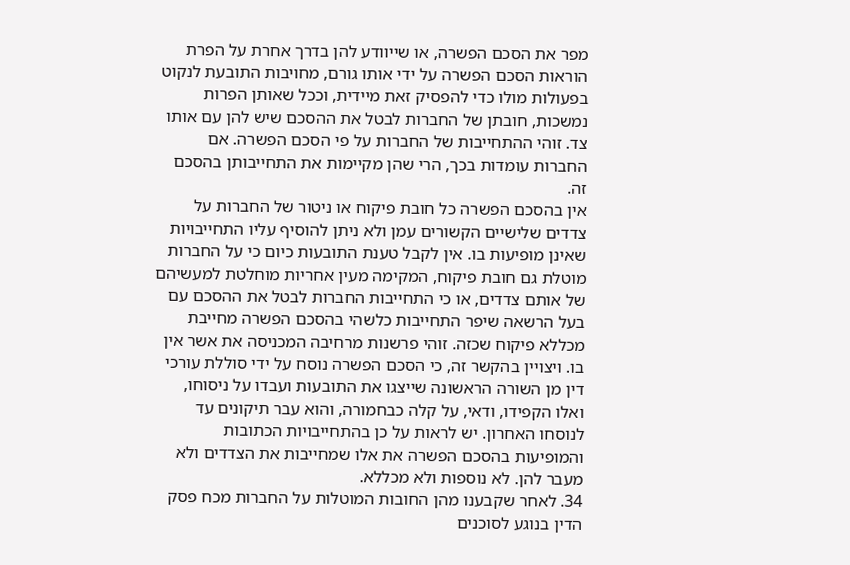מפר את הסכם הפשרה, או שייוודע להן בדרך אחרת על הפרת הוראות הסכם הפשרה על ידי אותו גורם, מחויבות התובעת לנקוט בפעולות מולו כדי להפסיק זאת מיידית, וככל שאותן הפרות נמשכות, חובתן של החברות לבטל את ההסכם שיש להן עם אותו צד. זוהי ההתחייבות של החברות על פי הסכם הפשרה. אם החברות עומדות בכך, הרי שהן מקיימות את התחייבותן בהסכם זה.
אין בהסכם הפשרה כל חובת פיקוח או ניטור של החברות על צדדים שלישיים הקשורים עמן ולא ניתן להוסיף עליו התחייבויות שאינן מופיעות בו. אין לקבל טענת התובעות כיום כי על החברות מוטלת גם חובת פיקוח, המקימה מעין אחריות מוחלטת למעשיהם של אותם צדדים, או כי התחייבות החברות לבטל את ההסכם עם בעל הרשאה שיפר התחייבות כלשהי בהסכם הפשרה מחייבת מכללא פיקוח שכזה. זוהי פרשנות מרחיבה המכניסה את אשר אין בו. ויצויין בהקשר זה, כי הסכם הפשרה נוסח על ידי סוללת עורכי דין מן השורה הראשונה שייצגו את התובעות ועבדו על ניסוחו, ואלו הקפידו, ודאי, על קלה כבחמורה, והוא עבר תיקונים עד לנוסחו האחרון. יש לראות על כן בהתחייבויות הכתובות והמופיעות בהסכם הפשרה את אלו שמחייבות את הצדדים ולא מעבר להן. לא נוספות ולא מכללא.
34. לאחר שקבענו מהן החובות המוטלות על החברות מכח פסק הדין בנוגע לסוכנים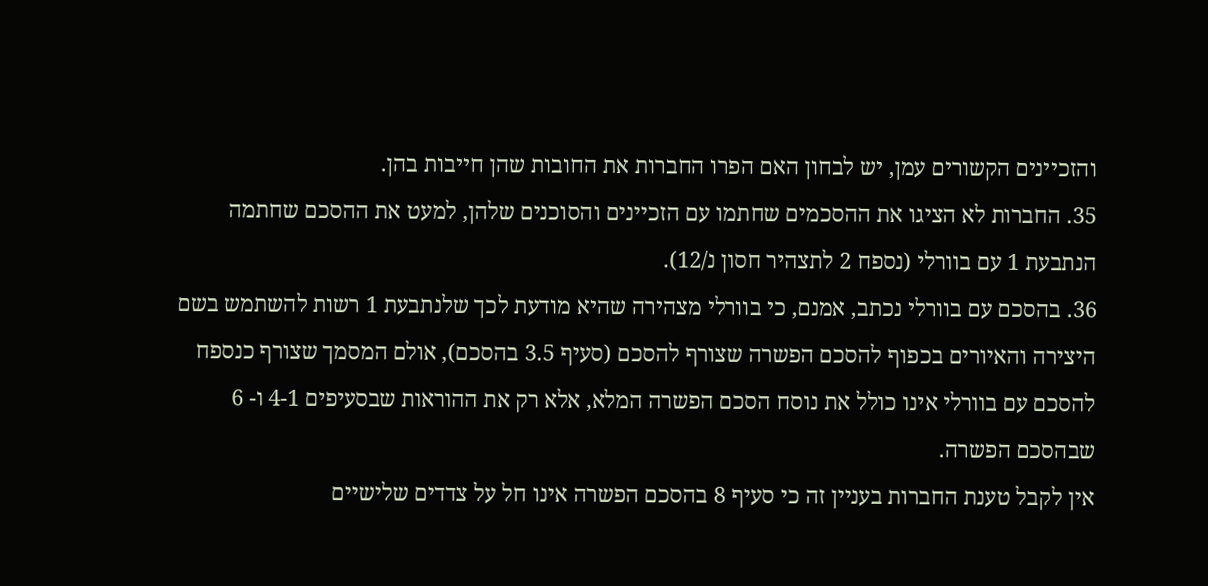והזכיינים הקשורים עמן, יש לבחון האם הפרו החברות את החובות שהן חייבות בהן.
35. החברות לא הציגו את ההסכמים שחתמו עם הזכיינים והסוכנים שלהן, למעט את ההסכם שחתמה הנתבעת 1 עם בוורלי (נספח 2 לתצהיר חסון נ/12).
36. בהסכם עם בוורלי נכתב, אמנם, כי בוורלי מצהירה שהיא מודעת לכך שלנתבעת 1 רשות להשתמש בשם היצירה והאיורים בכפוף להסכם הפשרה שצורף להסכם (סעיף 3.5 בהסכם), אולם המסמך שצורף כנספח להסכם עם בוורלי אינו כולל את נוסח הסכם הפשרה המלא, אלא רק את ההוראות שבסעיפים 4-1 ו- 6 שבהסכם הפשרה.
אין לקבל טענת החברות בעניין זה כי סעיף 8 בהסכם הפשרה אינו חל על צדדים שלישיים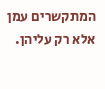המתקשרים עמן אלא רק עליהן.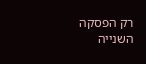רק הפסקה השנייה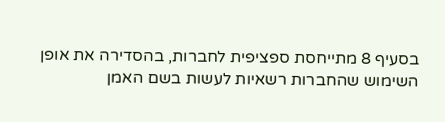בסעיף 8 מתייחסת ספציפית לחברות, בהסדירה את אופן השימוש שהחברות רשאיות לעשות בשם האמן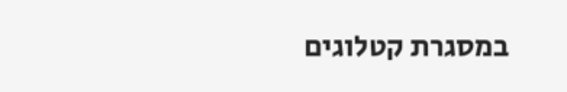במסגרת קטלוגים